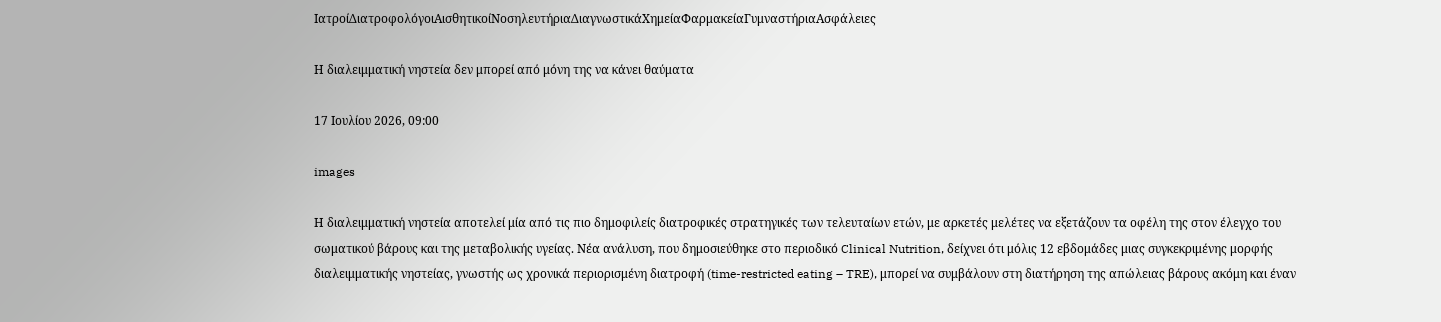ΙατροίΔιατροφολόγοιΑισθητικοίΝοσηλευτήριαΔιαγνωστικάΧημείαΦαρμακείαΓυμναστήριαΑσφάλειες

Η διαλειμματική νηστεία δεν μπορεί από μόνη της να κάνει θαύματα

17 Ιουλίου 2026, 09:00

images

Η διαλειμματική νηστεία αποτελεί μία από τις πιο δημοφιλείς διατροφικές στρατηγικές των τελευταίων ετών, με αρκετές μελέτες να εξετάζουν τα οφέλη της στον έλεγχο του σωματικού βάρους και της μεταβολικής υγείας. Νέα ανάλυση, που δημοσιεύθηκε στο περιοδικό Clinical Nutrition, δείχνει ότι μόλις 12 εβδομάδες μιας συγκεκριμένης μορφής διαλειμματικής νηστείας, γνωστής ως χρονικά περιορισμένη διατροφή (time-restricted eating – TRE), μπορεί να συμβάλουν στη διατήρηση της απώλειας βάρους ακόμη και έναν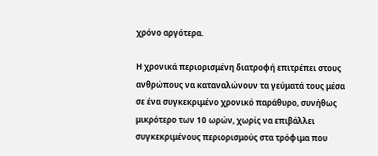χρόνο αργότερα.

Η χρονικά περιορισμένη διατροφή επιτρέπει στους ανθρώπους να καταναλώνουν τα γεύματά τους μέσα σε ένα συγκεκριμένο χρονικό παράθυρο, συνήθως μικρότερο των 10 ωρών, χωρίς να επιβάλλει συγκεκριμένους περιορισμούς στα τρόφιμα που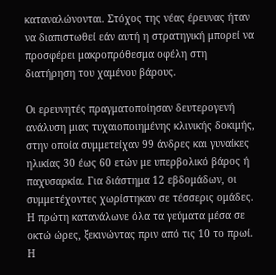καταναλώνονται. Στόχος της νέας έρευνας ήταν να διαπιστωθεί εάν αυτή η στρατηγική μπορεί να προσφέρει μακροπρόθεσμα οφέλη στη διατήρηση του χαμένου βάρους.

Οι ερευνητές πραγματοποίησαν δευτερογενή ανάλυση μιας τυχαιοποιημένης κλινικής δοκιμής, στην οποία συμμετείχαν 99 άνδρες και γυναίκες ηλικίας 30 έως 60 ετών με υπερβολικό βάρος ή παχυσαρκία. Για διάστημα 12 εβδομάδων, οι συμμετέχοντες χωρίστηκαν σε τέσσερις ομάδες. Η πρώτη κατανάλωνε όλα τα γεύματα μέσα σε οκτώ ώρες, ξεκινώντας πριν από τις 10 το πρωί. Η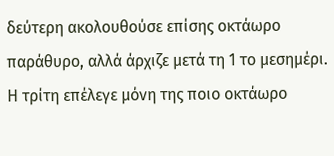δεύτερη ακολουθούσε επίσης οκτάωρο παράθυρο, αλλά άρχιζε μετά τη 1 το μεσημέρι. Η τρίτη επέλεγε μόνη της ποιο οκτάωρο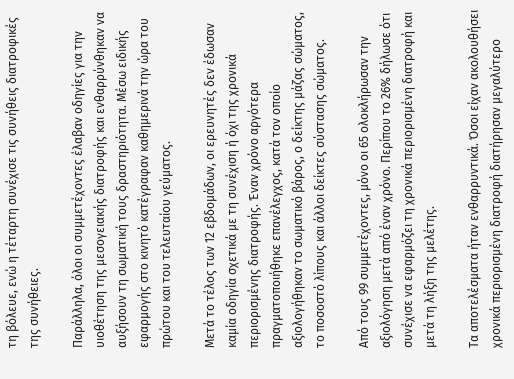τη βόλευε, ενώ η τέταρτη συνέχισε τις συνήθεις διατροφικές της συνήθειες.

Παράλληλα, όλοι οι συμμετέχοντες έλαβαν οδηγίες για την υιοθέτηση της μεσογειακής διατροφής και ενθαρρύνθηκαν να αυξήσουν τη σωματική τους δραστηριότητα. Μέσω ειδικής εφαρμογής στο κινητό κατέγραφαν καθημερινά την ώρα του πρώτου και του τελευταίου γεύματος.

Μετά το τέλος των 12 εβδομάδων, οι ερευνητές δεν έδωσαν καμία οδηγία σχετικά με τη συνέχιση ή όχι της χρονικά περιορισμένης διατροφής. Έναν χρόνο αργότερα πραγματοποιήθηκε επανέλεγχος, κατά τον οποίο αξιολογήθηκαν το σωματικό βάρος, ο δείκτης μάζας σώματος, το ποσοστό λίπους και άλλοι δείκτες σύστασης σώματος.

Από τους 99 συμμετέχοντες, μόνο οι 65 ολοκλήρωσαν την αξιολόγηση μετά από έναν χρόνο. Περίπου το 26% δήλωσε ότι συνέχισε να εφαρμόζει τη χρονικά περιορισμένη διατροφή και μετά τη λήξη της μελέτης.

Τα αποτελέσματα ήταν ενθαρρυντικά. Όσοι είχαν ακολουθήσει χρονικά περιορισμένη διατροφή διατήρησαν μεγαλύτερο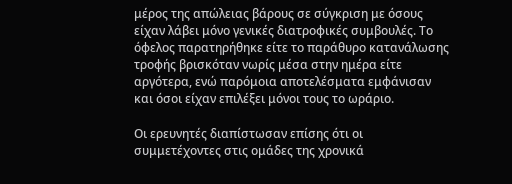μέρος της απώλειας βάρους σε σύγκριση με όσους είχαν λάβει μόνο γενικές διατροφικές συμβουλές. Το όφελος παρατηρήθηκε είτε το παράθυρο κατανάλωσης τροφής βρισκόταν νωρίς μέσα στην ημέρα είτε αργότερα, ενώ παρόμοια αποτελέσματα εμφάνισαν και όσοι είχαν επιλέξει μόνοι τους το ωράριο.

Οι ερευνητές διαπίστωσαν επίσης ότι οι συμμετέχοντες στις ομάδες της χρονικά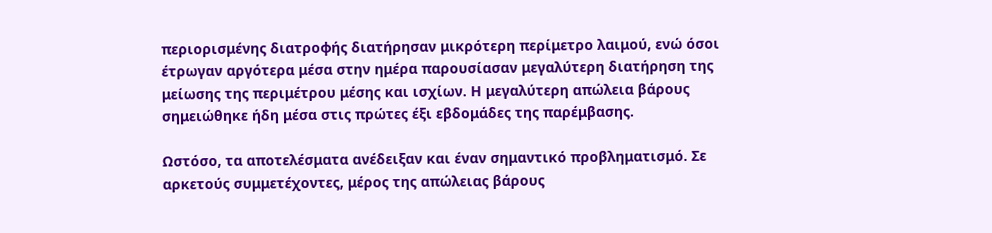περιορισμένης διατροφής διατήρησαν μικρότερη περίμετρο λαιμού, ενώ όσοι έτρωγαν αργότερα μέσα στην ημέρα παρουσίασαν μεγαλύτερη διατήρηση της μείωσης της περιμέτρου μέσης και ισχίων. Η μεγαλύτερη απώλεια βάρους σημειώθηκε ήδη μέσα στις πρώτες έξι εβδομάδες της παρέμβασης.

Ωστόσο, τα αποτελέσματα ανέδειξαν και έναν σημαντικό προβληματισμό. Σε αρκετούς συμμετέχοντες, μέρος της απώλειας βάρους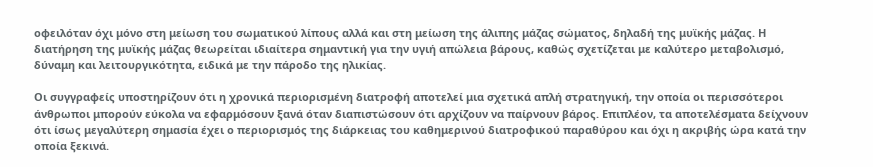οφειλόταν όχι μόνο στη μείωση του σωματικού λίπους αλλά και στη μείωση της άλιπης μάζας σώματος, δηλαδή της μυϊκής μάζας. Η διατήρηση της μυϊκής μάζας θεωρείται ιδιαίτερα σημαντική για την υγιή απώλεια βάρους, καθώς σχετίζεται με καλύτερο μεταβολισμό, δύναμη και λειτουργικότητα, ειδικά με την πάροδο της ηλικίας.

Οι συγγραφείς υποστηρίζουν ότι η χρονικά περιορισμένη διατροφή αποτελεί μια σχετικά απλή στρατηγική, την οποία οι περισσότεροι άνθρωποι μπορούν εύκολα να εφαρμόσουν ξανά όταν διαπιστώσουν ότι αρχίζουν να παίρνουν βάρος. Επιπλέον, τα αποτελέσματα δείχνουν ότι ίσως μεγαλύτερη σημασία έχει ο περιορισμός της διάρκειας του καθημερινού διατροφικού παραθύρου και όχι η ακριβής ώρα κατά την οποία ξεκινά.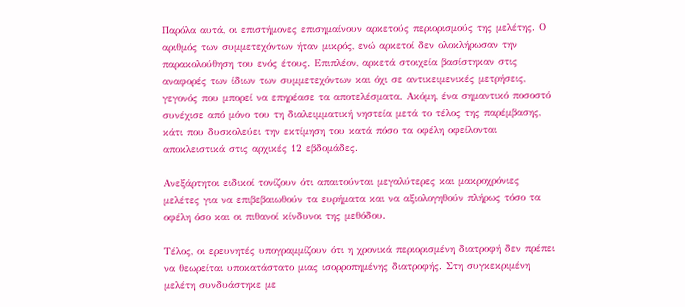Παρόλα αυτά, οι επιστήμονες επισημαίνουν αρκετούς περιορισμούς της μελέτης. Ο αριθμός των συμμετεχόντων ήταν μικρός, ενώ αρκετοί δεν ολοκλήρωσαν την παρακολούθηση του ενός έτους. Επιπλέον, αρκετά στοιχεία βασίστηκαν στις αναφορές των ίδιων των συμμετεχόντων και όχι σε αντικειμενικές μετρήσεις, γεγονός που μπορεί να επηρέασε τα αποτελέσματα. Ακόμη, ένα σημαντικό ποσοστό συνέχισε από μόνο του τη διαλειμματική νηστεία μετά το τέλος της παρέμβασης, κάτι που δυσκολεύει την εκτίμηση του κατά πόσο τα οφέλη οφείλονται αποκλειστικά στις αρχικές 12 εβδομάδες.

Ανεξάρτητοι ειδικοί τονίζουν ότι απαιτούνται μεγαλύτερες και μακροχρόνιες μελέτες για να επιβεβαιωθούν τα ευρήματα και να αξιολογηθούν πλήρως τόσο τα οφέλη όσο και οι πιθανοί κίνδυνοι της μεθόδου.

Τέλος, οι ερευνητές υπογραμμίζουν ότι η χρονικά περιορισμένη διατροφή δεν πρέπει να θεωρείται υποκατάστατο μιας ισορροπημένης διατροφής. Στη συγκεκριμένη μελέτη συνδυάστηκε με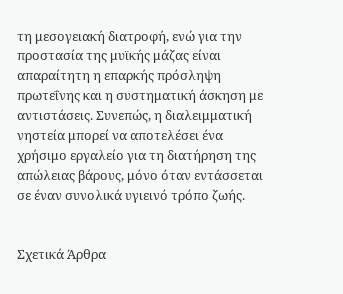τη μεσογειακή διατροφή, ενώ για την προστασία της μυϊκής μάζας είναι απαραίτητη η επαρκής πρόσληψη πρωτεΐνης και η συστηματική άσκηση με αντιστάσεις. Συνεπώς, η διαλειμματική νηστεία μπορεί να αποτελέσει ένα χρήσιμο εργαλείο για τη διατήρηση της απώλειας βάρους, μόνο όταν εντάσσεται σε έναν συνολικά υγιεινό τρόπο ζωής.


Σχετικά Άρθρα